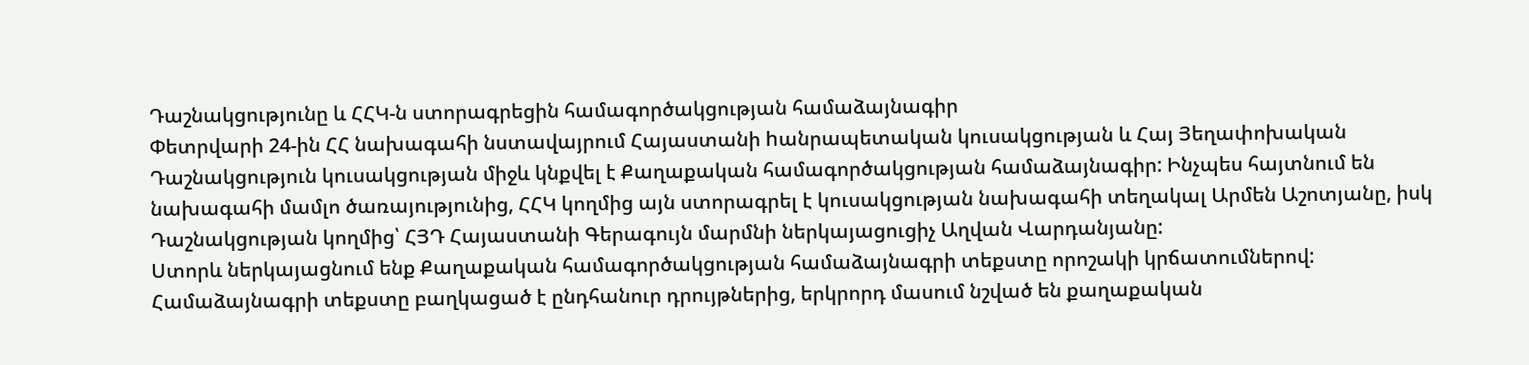Դաշնակցությունը և ՀՀԿ-ն ստորագրեցին համագործակցության համաձայնագիր
Փետրվարի 24-ին ՀՀ նախագահի նստավայրում Հայաստանի hանրապետական կուսակցության և Հայ Յեղափոխական Դաշնակցություն կուսակցության միջև կնքվել է Քաղաքական համագործակցության համաձայնագիր: Ինչպես հայտնում են նախագահի մամլո ծառայությունից, ՀՀԿ կողմից այն ստորագրել է կուսակցության նախագահի տեղակալ Արմեն Աշոտյանը, իսկ Դաշնակցության կողմից՝ ՀՅԴ Հայաստանի Գերագույն մարմնի ներկայացուցիչ Աղվան Վարդանյանը:
Ստորև ներկայացնում ենք Քաղաքական համագործակցության համաձայնագրի տեքստը որոշակի կրճատումներով: Համաձայնագրի տեքստը բաղկացած է ընդհանուր դրույթներից, երկրորդ մասում նշված են քաղաքական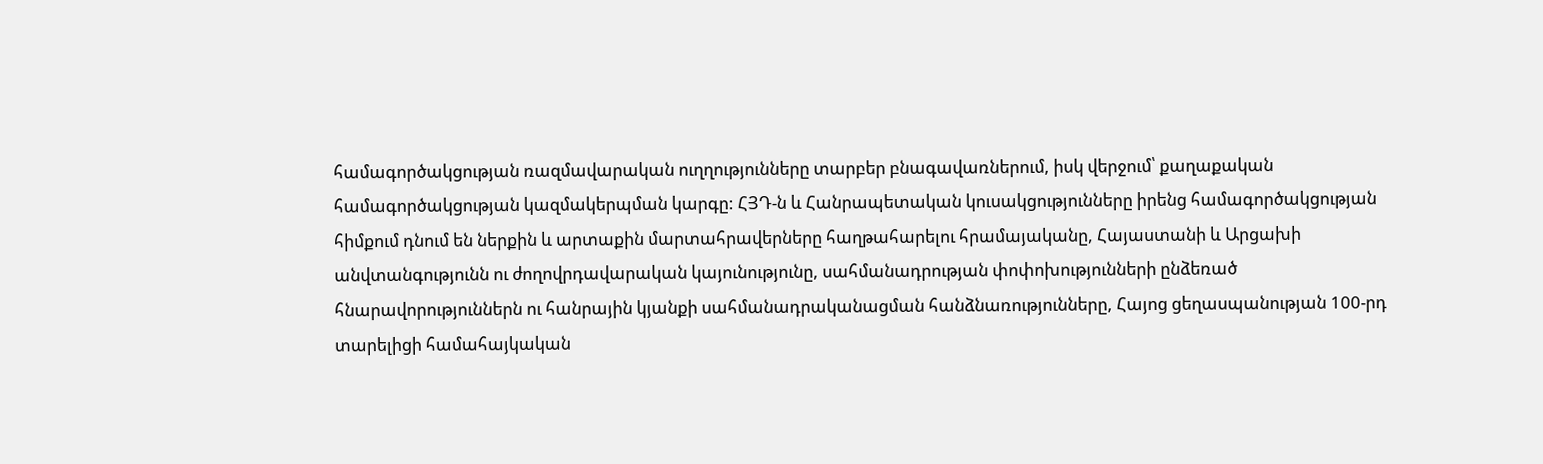համագործակցության ռազմավարական ուղղությունները տարբեր բնագավառներում, իսկ վերջում՝ քաղաքական համագործակցության կազմակերպման կարգը: ՀՅԴ-ն և Հանրապետական կուսակցությունները իրենց համագործակցության հիմքում դնում են ներքին և արտաքին մարտահրավերները հաղթահարելու հրամայականը, Հայաստանի և Արցախի անվտանգությունն ու ժողովրդավարական կայունությունը, սահմանադրության փոփոխությունների ընձեռած հնարավորություններն ու հանրային կյանքի սահմանադրականացման հանձնառությունները, Հայոց ցեղասպանության 100-րդ տարելիցի համահայկական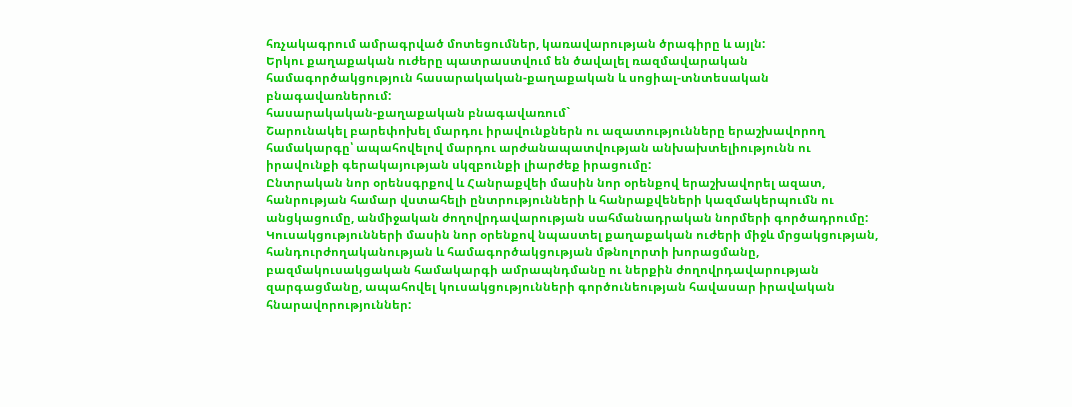հռչակագրում ամրագրված մոտեցումներ, կառավարության ծրագիրը և այլն:
Երկու քաղաքական ուժերը պատրաստվում են ծավալել ռազմավարական համագործակցություն հասարակական-քաղաքական և սոցիալ-տնտեսական բնագավառներում:
հասարակական-քաղաքական բնագավառում`
Շարունակել բարեփոխել մարդու իրավունքներն ու ազատությունները երաշխավորող համակարգը՝ ապահովելով մարդու արժանապատվության անխախտելիությունն ու իրավունքի գերակայության սկզբունքի լիարժեք իրացումը:
Ընտրական նոր օրենսգրքով և Հանրաքվեի մասին նոր օրենքով երաշխավորել ազատ, հանրության համար վստահելի ընտրությունների և հանրաքվեների կազմակերպումն ու անցկացումը, անմիջական ժողովրդավարության սահմանադրական նորմերի գործադրումը:
Կուսակցությունների մասին նոր օրենքով նպաստել քաղաքական ուժերի միջև մրցակցության, հանդուրժողականության և համագործակցության մթնոլորտի խորացմանը, բազմակուսակցական համակարգի ամրապնդմանը ու ներքին ժողովրդավարության զարգացմանը, ապահովել կուսակցությունների գործունեության հավասար իրավական հնարավորություններ: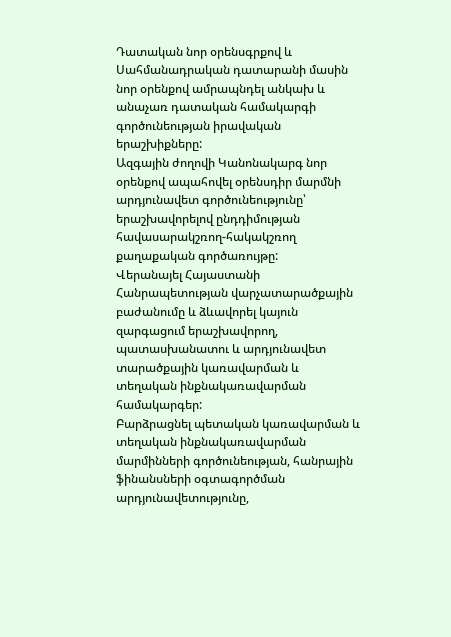Դատական նոր օրենսգրքով և Սահմանադրական դատարանի մասին նոր օրենքով ամրապնդել անկախ և անաչառ դատական համակարգի գործունեության իրավական երաշխիքները:
Ազգային ժողովի Կանոնակարգ նոր օրենքով ապահովել օրենսդիր մարմնի արդյունավետ գործունեությունը՝ երաշխավորելով ընդդիմության հավասարակշռող-հակակշռող քաղաքական գործառույթը:
Վերանայել Հայաստանի Հանրապետության վարչատարածքային բաժանումը և ձևավորել կայուն զարգացում երաշխավորող, պատասխանատու և արդյունավետ տարածքային կառավարման և տեղական ինքնակառավարման համակարգեր:
Բարձրացնել պետական կառավարման և տեղական ինքնակառավարման մարմինների գործունեության, հանրային ֆինանսների օգտագործման արդյունավետությունը,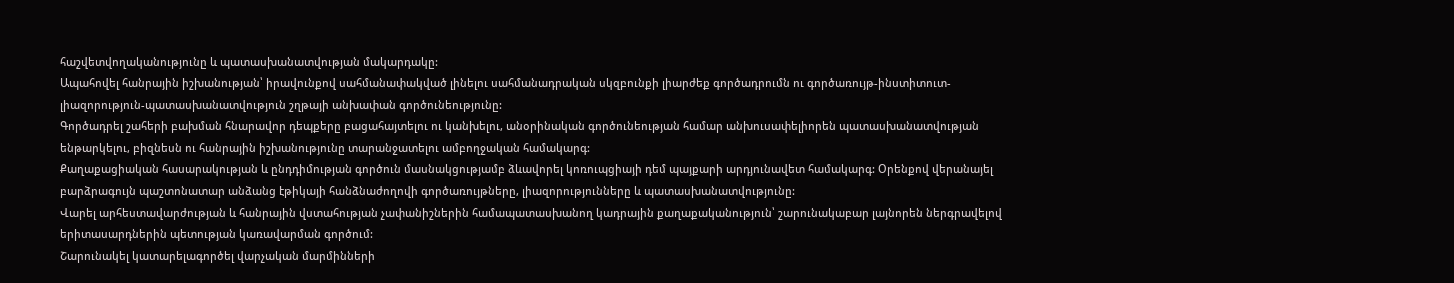հաշվետվողականությունը և պատասխանատվության մակարդակը:
Ապահովել հանրային իշխանության՝ իրավունքով սահմանափակված լինելու սահմանադրական սկզբունքի լիարժեք գործադրումն ու գործառույթ-ինստիտուտ-լիազորություն-պատասխանատվություն շղթայի անխափան գործունեությունը:
Գործադրել շահերի բախման հնարավոր դեպքերը բացահայտելու ու կանխելու, անօրինական գործունեության համար անխուսափելիորեն պատասխանատվության ենթարկելու, բիզնեսն ու հանրային իշխանությունը տարանջատելու ամբողջական համակարգ:
Քաղաքացիական հասարակության և ընդդիմության գործուն մասնակցությամբ ձևավորել կոռուպցիայի դեմ պայքարի արդյունավետ համակարգ: Օրենքով վերանայել բարձրագույն պաշտոնատար անձանց էթիկայի հանձնաժողովի գործառույթները, լիազորությունները և պատասխանատվությունը:
Վարել արհեստավարժության և հանրային վստահության չափանիշներին համապատասխանող կադրային քաղաքականություն՝ շարունակաբար լայնորեն ներգրավելով երիտասարդներին պետության կառավարման գործում:
Շարունակել կատարելագործել վարչական մարմինների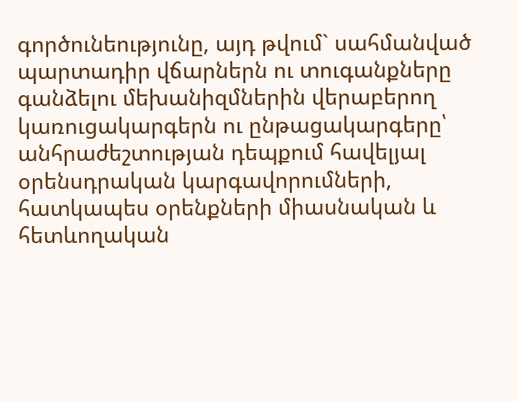գործունեությունը, այդ թվում` սահմանված պարտադիր վճարներն ու տուգանքները գանձելու մեխանիզմներին վերաբերող կառուցակարգերն ու ընթացակարգերը՝ անհրաժեշտության դեպքում հավելյալ օրենսդրական կարգավորումների, հատկապես օրենքների միասնական և հետևողական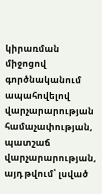կիրառման միջոցով գործնականում ապահովելով վարչարարության համաչափության, պատշաճ վարչարարության, այդ թվում՝ լսված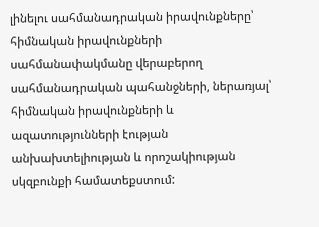լինելու սահմանադրական իրավունքները՝ հիմնական իրավունքների սահմանափակմանը վերաբերող սահմանադրական պահանջների, ներառյալ՝ հիմնական իրավունքների և ազատությունների էության անխախտելիության և որոշակիության սկզբունքի համատեքստում: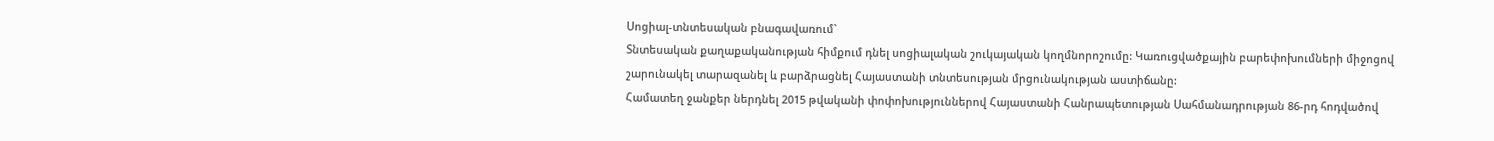Սոցիալ-տնտեսական բնագավառում`
Տնտեսական քաղաքականության հիմքում դնել սոցիալական շուկայական կողմնորոշումը: Կառուցվածքային բարեփոխումների միջոցով շարունակել տարազանել և բարձրացնել Հայաստանի տնտեսության մրցունակության աստիճանը:
Համատեղ ջանքեր ներդնել 2015 թվականի փոփոխություններով Հայաստանի Հանրապետության Սահմանադրության 86-րդ հոդվածով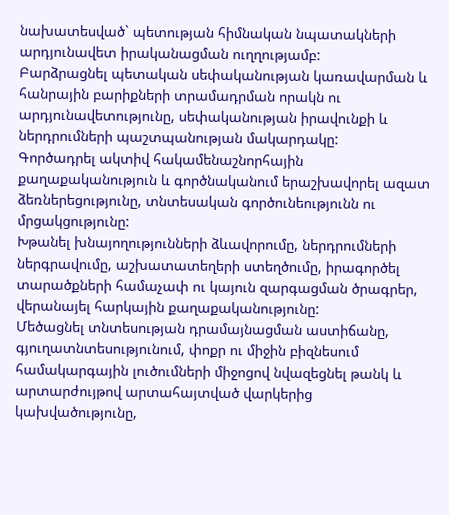նախատեսված` պետության հիմնական նպատակների արդյունավետ իրականացման ուղղությամբ:
Բարձրացնել պետական սեփականության կառավարման և հանրային բարիքների տրամադրման որակն ու արդյունավետությունը, սեփականության իրավունքի և ներդրումների պաշտպանության մակարդակը:
Գործադրել ակտիվ հակամենաշնորհային քաղաքականություն և գործնականում երաշխավորել ազատ ձեռներեցությունը, տնտեսական գործունեությունն ու մրցակցությունը:
Խթանել խնայողությունների ձևավորումը, ներդրումների ներգրավումը, աշխատատեղերի ստեղծումը, իրագործել տարածքների համաչափ ու կայուն զարգացման ծրագրեր, վերանայել հարկային քաղաքականությունը:
Մեծացնել տնտեսության դրամայնացման աստիճանը, գյուղատնտեսությունում, փոքր ու միջին բիզնեսում համակարգային լուծումների միջոցով նվազեցնել թանկ և արտարժույթով արտահայտված վարկերից կախվածությունը,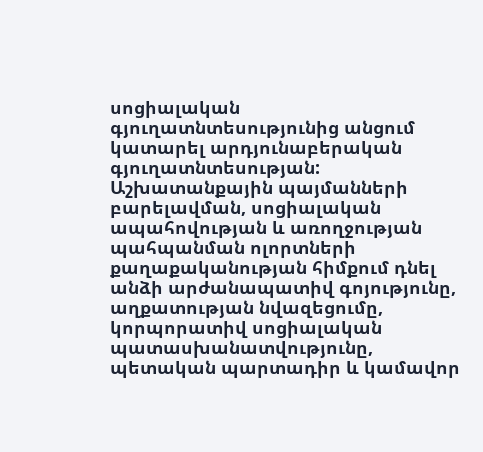սոցիալական գյուղատնտեսությունից անցում կատարել արդյունաբերական գյուղատնտեսության:
Աշխատանքային պայմանների բարելավման, սոցիալական ապահովության և առողջության պահպանման ոլորտների քաղաքականության հիմքում դնել անձի արժանապատիվ գոյությունը, աղքատության նվազեցումը, կորպորատիվ սոցիալական պատասխանատվությունը, պետական պարտադիր և կամավոր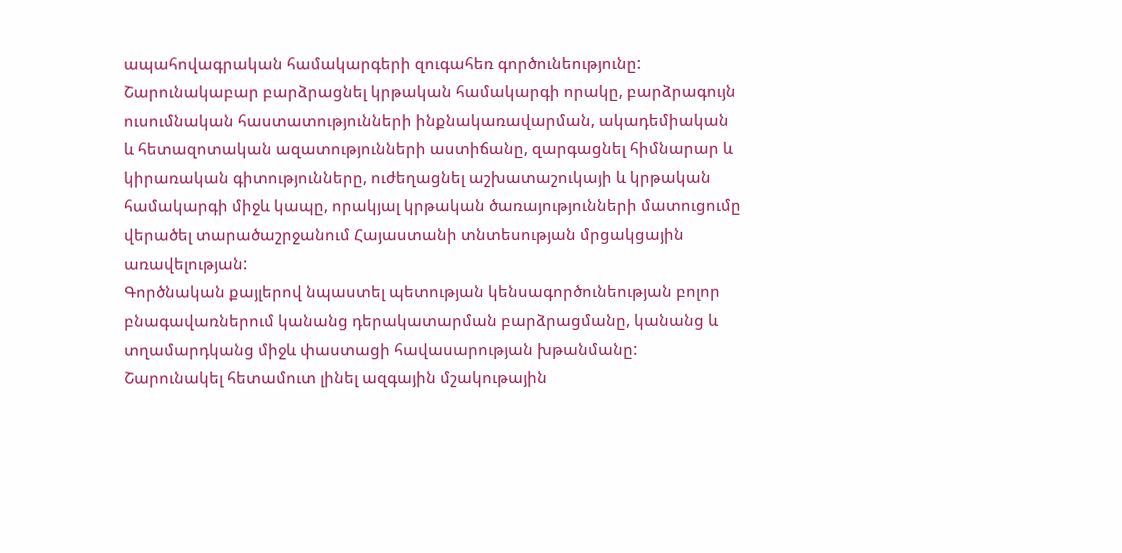ապահովագրական համակարգերի զուգահեռ գործունեությունը:
Շարունակաբար բարձրացնել կրթական համակարգի որակը, բարձրագույն ուսումնական հաստատությունների ինքնակառավարման, ակադեմիական և հետազոտական ազատությունների աստիճանը, զարգացնել հիմնարար և կիրառական գիտությունները, ուժեղացնել աշխատաշուկայի և կրթական համակարգի միջև կապը, որակյալ կրթական ծառայությունների մատուցումը վերածել տարածաշրջանում Հայաստանի տնտեսության մրցակցային առավելության:
Գործնական քայլերով նպաստել պետության կենսագործունեության բոլոր բնագավառներում կանանց դերակատարման բարձրացմանը, կանանց և տղամարդկանց միջև փաստացի հավասարության խթանմանը:
Շարունակել հետամուտ լինել ազգային մշակութային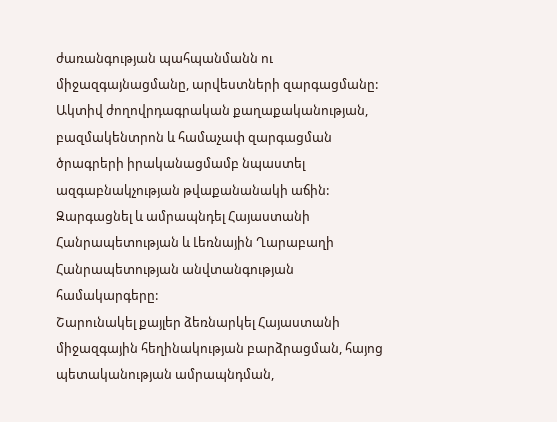ժառանգության պահպանմանն ու միջազգայնացմանը, արվեստների զարգացմանը:
Ակտիվ ժողովրդագրական քաղաքականության, բազմակենտրոն և համաչափ զարգացման ծրագրերի իրականացմամբ նպաստել ազգաբնակչության թվաքանանակի աճին:
Զարգացնել և ամրապնդել Հայաստանի Հանրապետության և Լեռնային Ղարաբաղի Հանրապետության անվտանգության համակարգերը:
Շարունակել քայլեր ձեռնարկել Հայաստանի միջազգային հեղինակության բարձրացման, հայոց պետականության ամրապնդման,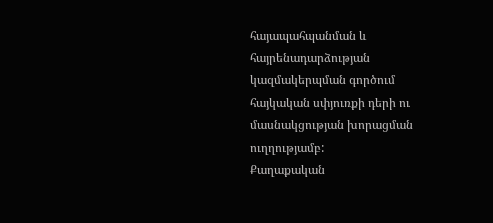հայապահպանման և հայրենադարձության կազմակերպման գործում հայկական սփյուռքի դերի ու մասնակցության խորացման ուղղությամբ:
Քաղաքական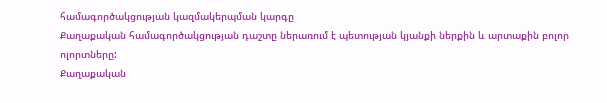համագործակցության կազմակերպման կարգը
Քաղաքական համագործակցության դաշտը ներառում է պետության կյանքի ներքին և արտաքին բոլոր ոլորտները:
Քաղաքական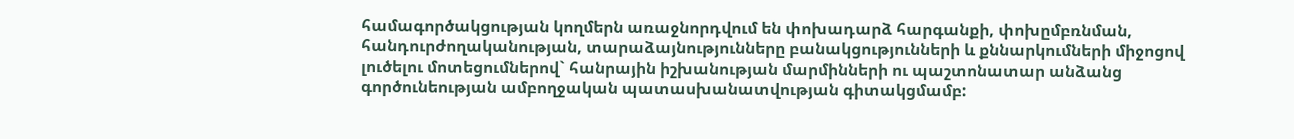համագործակցության կողմերն առաջնորդվում են փոխադարձ հարգանքի, փոխըմբռնման, հանդուրժողականության, տարաձայնությունները բանակցությունների և քննարկումների միջոցով լուծելու մոտեցումներով` հանրային իշխանության մարմինների ու պաշտոնատար անձանց գործունեության ամբողջական պատասխանատվության գիտակցմամբ: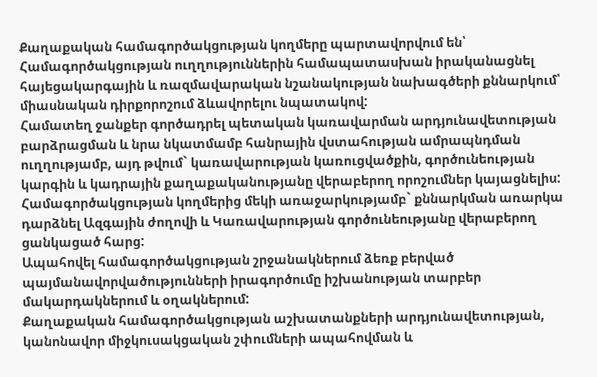Քաղաքական համագործակցության կողմերը պարտավորվում են՝
Համագործակցության ուղղություններին համապատասխան իրականացնել հայեցակարգային և ռազմավարական նշանակության նախագծերի քննարկում՝ միասնական դիրքորոշում ձևավորելու նպատակով:
Համատեղ ջանքեր գործադրել պետական կառավարման արդյունավետության բարձրացման և նրա նկատմամբ հանրային վստահության ամրապնդման ուղղությամբ, այդ թվում` կառավարության կառուցվածքին, գործունեության կարգին և կադրային քաղաքականությանը վերաբերող որոշումներ կայացնելիս:
Համագործակցության կողմերից մեկի առաջարկությամբ` քննարկման առարկա դարձնել Ազգային ժողովի և Կառավարության գործունեությանը վերաբերող ցանկացած հարց:
Ապահովել համագործակցության շրջանակներում ձեռք բերված պայմանավորվածությունների իրագործումը իշխանության տարբեր մակարդակներում և օղակներում:
Քաղաքական համագործակցության աշխատանքների արդյունավետության, կանոնավոր միջկուսակցական շփումների ապահովման և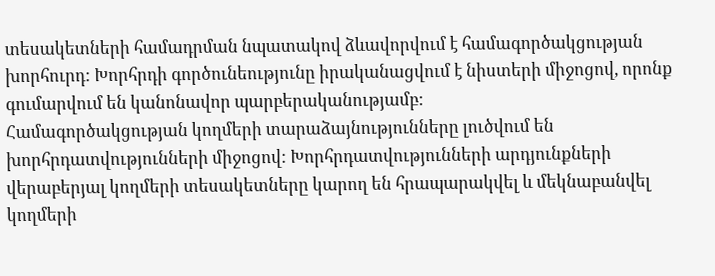տեսակետների համադրման նպատակով ձևավորվում է համագործակցության խորհուրդ: Խորհրդի գործունեությունը իրականացվում է նիստերի միջոցով, որոնք գումարվում են կանոնավոր պարբերականությամբ:
Համագործակցության կողմերի տարաձայնությունները լուծվում են խորհրդատվությունների միջոցով: Խորհրդատվությունների արդյունքների վերաբերյալ կողմերի տեսակետները կարող են հրապարակվել և մեկնաբանվել կողմերի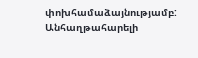փոխհամաձայնությամբ: Անհաղթահարելի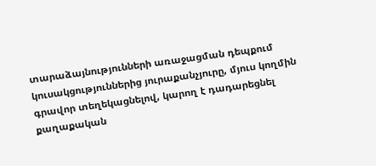տարաձայնությունների առաջացման դեպքում կուսակցություններից յուրաքանչյուրը, մյուս կողմին գրավոր տեղեկացնելով, կարող է դադարեցնել քաղաքական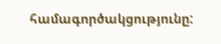համագործակցությունը: